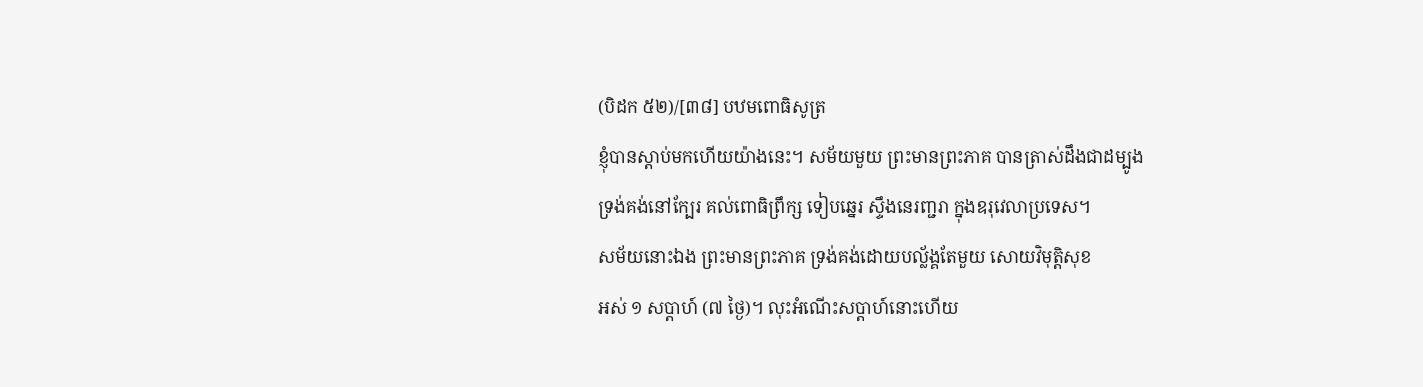(បិដក ៥២)/[៣៨] បឋមពោធិសូត្រ
ខ្ញុំបានស្តាប់មកហើយយ៉ាងនេះ។ សម័យមួយ ព្រះមានព្រះភាគ បានត្រាស់ដឹងជាដម្បូង
ទ្រង់គង់នៅក្បែរ គល់ពោធិព្រឹក្ស ទៀបឆ្នេរ ស្ទឹងនេរញ្ជរា ក្នុងឧរុវេលាប្រទេស។
សម័យនោះឯង ព្រះមានព្រះភាគ ទ្រង់គង់ដោយបល្ល័ង្គតែមួយ សោយវិមុត្តិសុខ
អស់ ១ សប្តាហ៍ (៧ ថ្ងៃ)។ លុះអំណើះសប្តាហ៍នោះហើយ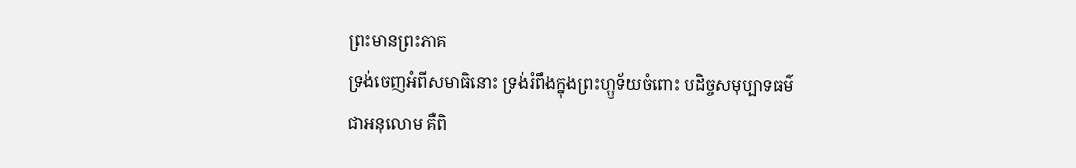ព្រះមានព្រះភាគ
ទ្រង់ចេញអំពីសមាធិនោះ ទ្រង់រំពឹងក្នុងព្រះហ្ឫទ័យចំពោះ បដិច្ចសមុប្បាទធម៌
ជាអនុលោម គឺពិ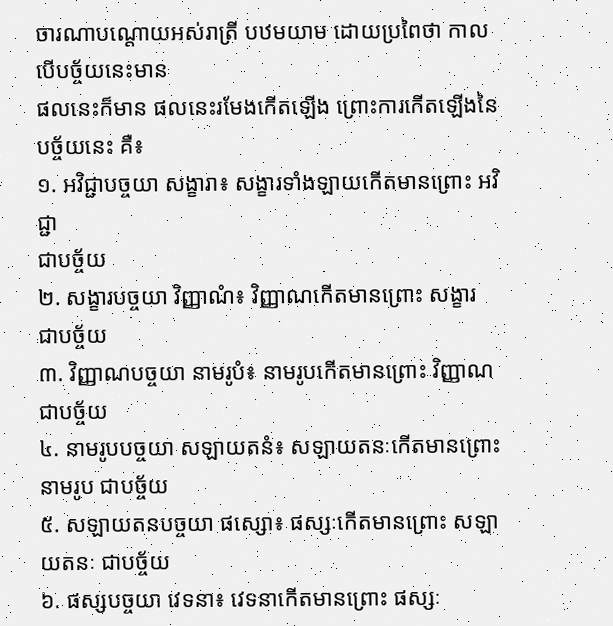ចារណាបណ្តោយអស់រាត្រី បឋមយាម ដោយប្រពៃថា កាលបើបច្ច័យនេះមាន
ផលនេះក៏មាន ផលនេះរមែងកើតឡើង ព្រោះការកើតឡើងនៃបច្ច័យនេះ គឺ៖
១. អវិជ្ជាបច្ចយា សង្ខារា៖ សង្ខារទាំងឡាយកើតមានព្រោះ អវិជ្ជា
ជាបច្ច័យ
២. សង្ខារបច្ចយា វិញ្ញាណំ៖ វិញ្ញាណកើតមានព្រោះ សង្ខារ ជាបច្ច័យ
៣. វិញ្ញាណបច្ចយា នាមរូបំ៖ នាមរូបកើតមានព្រោះ វិញ្ញាណ ជាបច្ច័យ
៤. នាមរូបបច្ចយា សឡាយតនំ៖ សឡាយតនៈកើតមានព្រោះ នាមរូប ជាបច្ច័យ
៥. សឡាយតនបច្ចយា ផស្សោ៖ ផស្សៈកើតមានព្រោះ សឡាយតនៈ ជាបច្ច័យ
៦. ផស្សបច្ចយា វេទនា៖ វេទនាកើតមានព្រោះ ផស្សៈ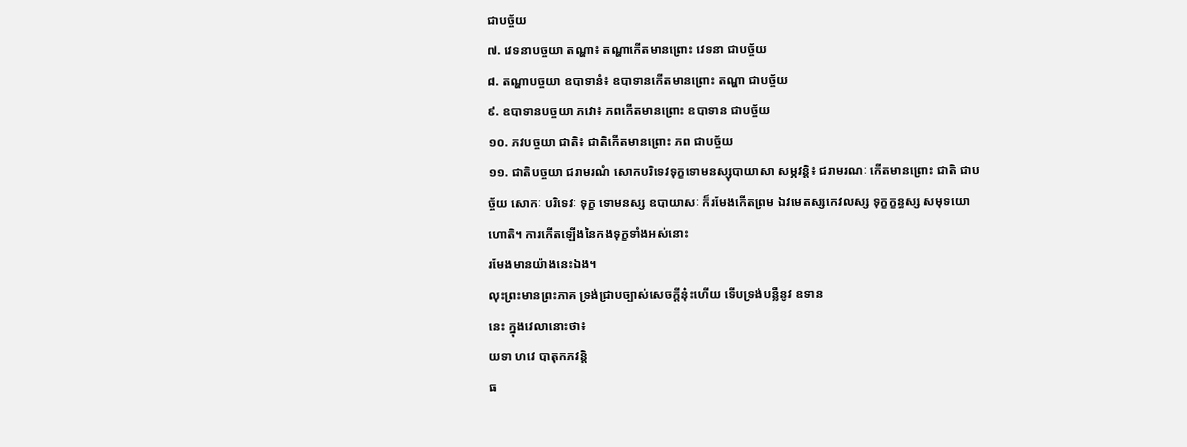ជាបច្ច័យ
៧. វេទនាបច្ចយា តណ្ហា៖ តណ្ហាកើតមានព្រោះ វេទនា ជាបច្ច័យ
៨. តណ្ហាបច្ចយា ឧបាទានំ៖ ឧបាទានកើតមានព្រោះ តណ្ហា ជាបច្ច័យ
៩. ឧបាទានបច្ចយា ភវោ៖ ភពកើតមានព្រោះ ឧបាទាន ជាបច្ច័យ
១០. ភវបច្ចយា ជាតិ៖ ជាតិកើតមានព្រោះ ភព ជាបច្ច័យ
១១. ជាតិបច្ចយា ជរាមរណំ សោកបរិទេវទុក្ខទោមនស្សុបាយាសា សម្ភវន្តិ៖ ជរាមរណៈ កើតមានព្រោះ ជាតិ ជាបច្ច័យ សោកៈ បរិទេវៈ ទុក្ខ ទោមនស្ស ឧបាយាសៈ ក៏រមែងកើតព្រម ឯវមេតស្សកេវលស្ស ទុក្ខក្ខន្ធស្ស សមុទយោ ហោតិ។ ការកើតឡើងនៃកងទុក្ខទាំងអស់នោះ
រមែងមានយ៉ាងនេះឯង។
លុះព្រះមានព្រះភាគ ទ្រង់ជ្រាបច្បាស់សេចក្តីនុ៎ះហើយ ទើបទ្រង់បន្លឺនូវ ឧទាន
នេះ ក្នុងវេលានោះថា៖
យទា ហវេ បាតុកភវន្តិ
ធ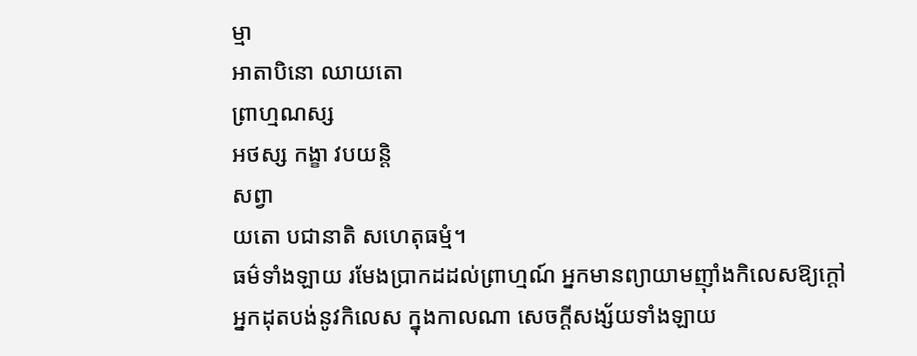ម្មា
អាតាបិនោ ឈាយតោ
ព្រាហ្មណស្ស
អថស្ស កង្ខា វបយន្តិ
សព្វា
យតោ បជានាតិ សហេតុធម្មំ។
ធម៌ទាំងឡាយ រមែងប្រាកដដល់ព្រាហ្មណ៍ អ្នកមានព្យាយាមញ៉ាំងកិលេសឱ្យក្តៅ
អ្នកដុតបង់នូវកិលេស ក្នុងកាលណា សេចក្តីសង្ស័យទាំងឡាយ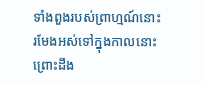ទាំងពួងរបស់ព្រាហ្មណ៍នោះ
រមែងអស់ទៅក្នុងកាលនោះ ព្រោះដឹង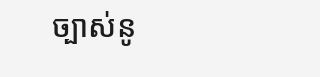ច្បាស់នូ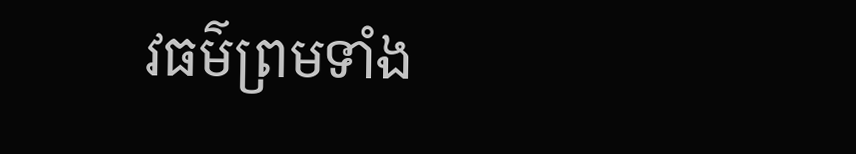វធម៌ព្រមទាំង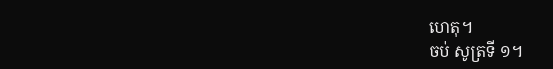ហេតុ។
ចប់ សូត្រទី ១។